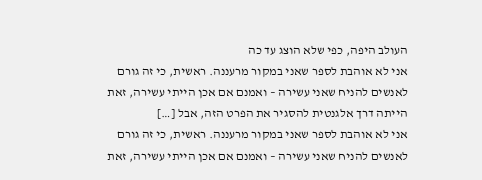העולב היפה, כפי שלא הוצג עד כה
אני לא אוהבת לספר שאני במקור מרעננה. ראשית, כי זה גורם לאנשים להניח שאני עשירה – ואמנם אם אכן הייתי עשירה, זאת הייתה דרך אלגנטית להסגיר את הפרט הזה, אבל […]
אני לא אוהבת לספר שאני במקור מרעננה. ראשית, כי זה גורם לאנשים להניח שאני עשירה – ואמנם אם אכן הייתי עשירה, זאת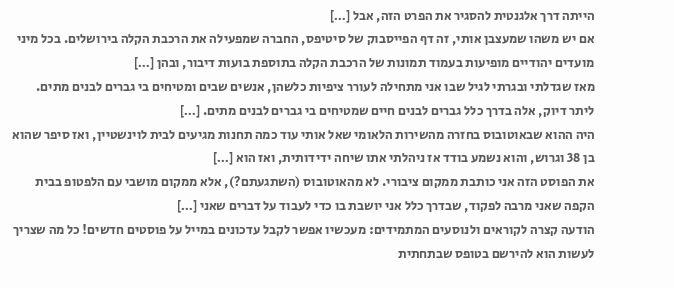הייתה דרך אלגנטית להסגיר את הפרט הזה, אבל […]
אם יש משהו שמעצבן אותי, זה דף הפייסבוק של סיטיפס, החברה שמפעילה את הרכבת הקלה בירושלים. בכל מיני מועדים יהודיים מופיעות בעמוד תמונות של הרכבת הקלה בתוספת בועות דיבור, ובהן […]
מאז שגדלתי ובגרתי לגיל שבו אני מתחילה לעורר ציפיות כלשהן, אנשים שבים ומטיחים בי גברים לבנים מתים. ליתר דיוק, אלה בדרך כלל גברים לבנים חיים שמטיחים בי גברים לבנים מתים. […]
היה ההוא שבאוטובוס בחזרה מהשירות הלאומי שאל אותי עוד כמה תחנות מגיעים לבית לוינשטיין, ואז סיפר שהוא בן 38 וגרוש, והוא נשמע בודד אז ניהלתי אתו שיחה ידידותית, ואז הוא […]
את הפוסט הזה אני כותבת ממקום ציבורי. לא מהאוטובוס (השתגעתם?), אלא ממקום מושבי עם הלפטופ בבית הקפה שאני מרבה לפקוד, שבדרך כלל אני יושבת בו כדי לעבוד על דברים שאני […]
הודעה קצרה לקוראים ולנוסעים המתמידים: מעכשיו אפשר לקבל עדכונים במייל על פוסטים חדשים! כל מה שצריך לעשות הוא להירשם בטופס שבתחתית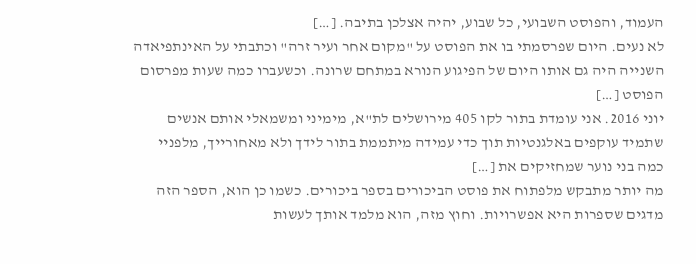העמוד, והפוסט השבועי, כל שבוע, יהיה אצלכן בתיבה. […]
לא נעים. היום שפרסמתי בו את הפוסט על "מקום אחר ועיר זרה" וכתבתי על האינתפיאדה השנייה היה גם אותו היום של הפיגוע הנורא במתחם שרונה. וכשעברו כמה שעות מפרסום הפוסט […]
יוני 2016. אני עומדת בתור לקו 405 מירושלים לת"א, מימיני ומשמאלי אותם אנשים שתמיד עוקפים באלגנטיות תוך כדי עמידה מיתממת בתור לידך ולא מאחורייך, מלפניי כמה בני נוער שמחזיקים את […]
מה יותר מתבקש מלפתוח את פוסט הביכורים בספר ביכורים. כשמו כן הוא, הספר הזה מדגים שספרות היא אפשרויות. וחוץ מזה, הוא מלמד אותך לעשות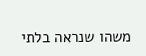משהו שנראה בלתי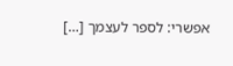אפשרי: לספר לעצמך […]